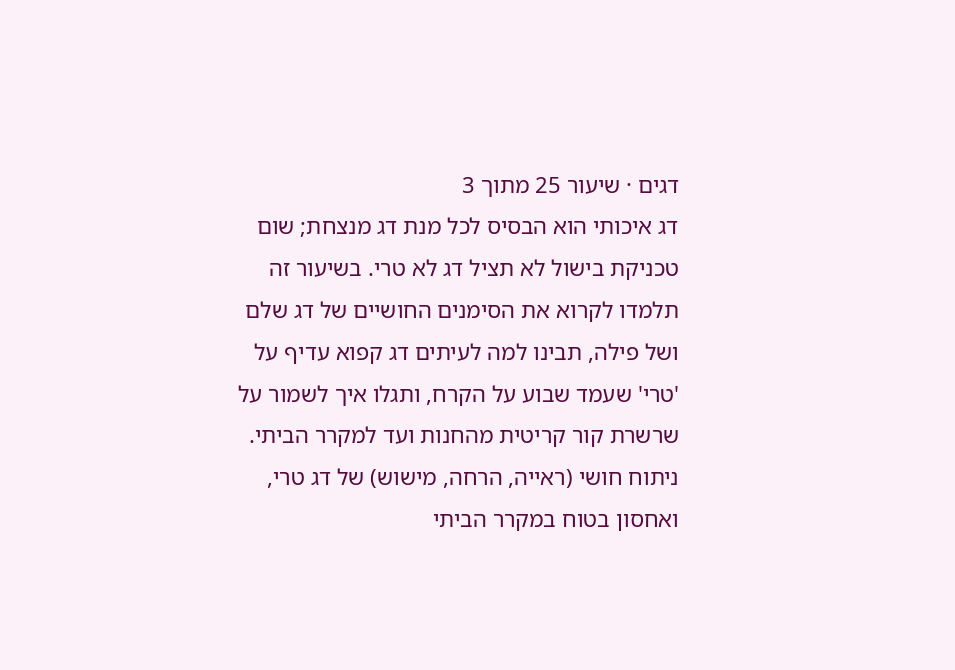דגים · שיעור 25 מתוך 3
דג איכותי הוא הבסיס לכל מנת דג מנצחת; שום טכניקת בישול לא תציל דג לא טרי. בשיעור זה תלמדו לקרוא את הסימנים החושיים של דג שלם ושל פילה, תבינו למה לעיתים דג קפוא עדיף על 'טרי' שעמד שבוע על הקרח, ותגלו איך לשמור על שרשרת קור קריטית מהחנות ועד למקרר הביתי.
ניתוח חושי (ראייה, הרחה, מישוש) של דג טרי, ואחסון בטוח במקרר הביתי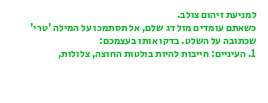למניעת זיהום צולב.
כשאתם עומדים מול דג שלם, אל תסתמכו על המילה 'טרי' שכתובה על השלט. בדקו אותו בעצמכם:
1. העיניים: חייבות להיות בולטות החוצה, צלולות,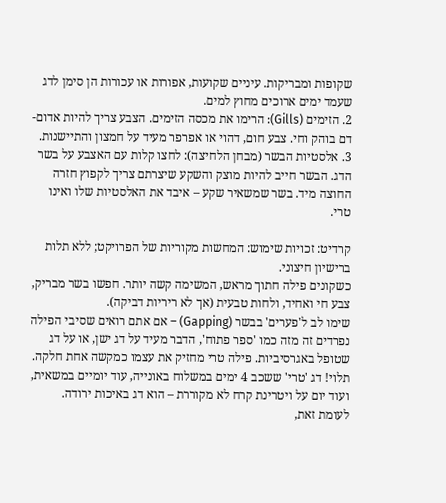שקופות ומבריקות. עיניים שקועות, אפורות או עכורות הן סימן לדג שעמד ימים ארוכים מחוץ למים.
2. הזימים (Gills): הרימו את מכסה הזימים. הצבע צריך להיות אדום-דם בוהק וחי. צבע חום, דהוי או אפרפר מעיד על חמצון והתיישנות.
3. אלסטיות הבשר (מבחן הלחיצה): לחצו קלות עם האצבע על בשר הדג. הבשר חייב להיות מוצק והשקע שיצרתם צריך לקפוץ חזרה החוצה מיד. בשר שמשאיר שקע – איבד את האלסטיות שלו ואינו טרי.

קרדיט: זכויות שימוש: המחשות מקוריות של הפרויקט; ללא תלות ברישיון חיצוני.
כשקונים פילה חתוך מראש, המשימה קשה יותר. חפשו בשר מבריק, צבע חי ואחיד, ולחות טבעית (אך לא ריריות דביקה).
שימו לב ל'פערים' בבשר (Gapping) – אם אתם רואים שסיבי הפילה נפרדים זה מזה כמו 'ספר פתוח', הדבר מעיד על דג ישן, או על דג שטופל באגרסיביות. פילה טרי מחזיק את עצמו כמקשה אחת חלקה.
תלוי! דג 'טרי' ששכב 4 ימים במשלוח באונייה, עוד יומיים במשאית, ועוד יום על ויטרינת קרח לא מקוררת – הוא דג באיכות ירודה.
לעומת זאת,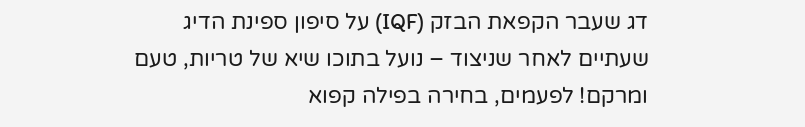דג שעבר הקפאת הבזק (IQF) על סיפון ספינת הדיג שעתיים לאחר שניצוד – נועל בתוכו שיא של טריות, טעם ומרקם! לפעמים, בחירה בפילה קפוא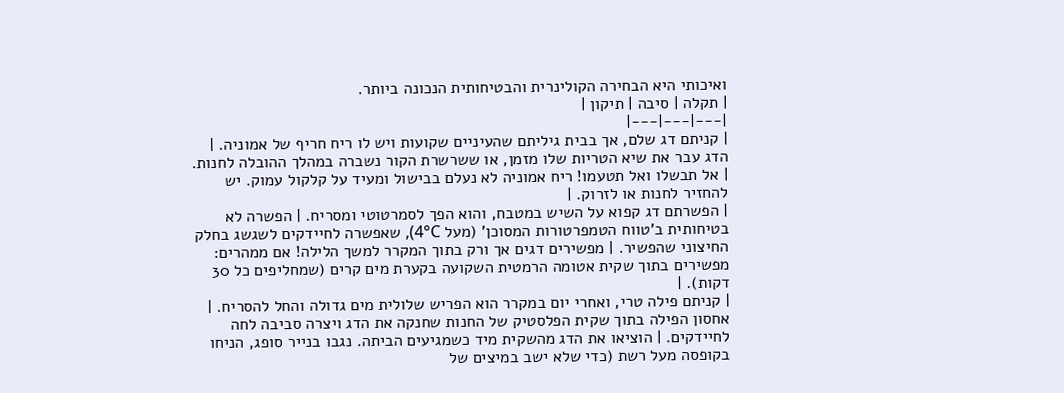ואיכותי היא הבחירה הקולינרית והבטיחותית הנכונה ביותר.
| תקלה | סיבה | תיקון |
|---|---|---|
| קניתם דג שלם, אך בבית גיליתם שהעיניים שקועות ויש לו ריח חריף של אמוניה. | הדג עבר את שיא הטריות שלו מזמן, או ששרשרת הקור נשברה במהלך ההובלה לחנות. | אל תבשלו ואל תטעמו! ריח אמוניה לא נעלם בבישול ומעיד על קלקול עמוק. יש להחזיר לחנות או לזרוק. |
| הפשרתם דג קפוא על השיש במטבח, והוא הפך לסמרטוטי ומסריח. | הפשרה לא בטיחותית ב'טווח הטמפרטורות המסוכן' (מעל 4°C), שאפשרה לחיידקים לשגשג בחלק החיצוני שהפשיר. | מפשירים דגים אך ורק בתוך המקרר למשך הלילה! אם ממהרים: מפשירים בתוך שקית אטומה הרמטית השקועה בקערת מים קרים (שמחליפים כל 30 דקות). |
| קניתם פילה טרי, ואחרי יום במקרר הוא הפריש שלולית מים גדולה והחל להסריח. | אחסון הפילה בתוך שקית הפלסטיק של החנות שחנקה את הדג ויצרה סביבה לחה לחיידקים. | הוציאו את הדג מהשקית מיד כשמגיעים הביתה. נגבו בנייר סופג, הניחו בקופסה מעל רשת (כדי שלא ישב במיצים של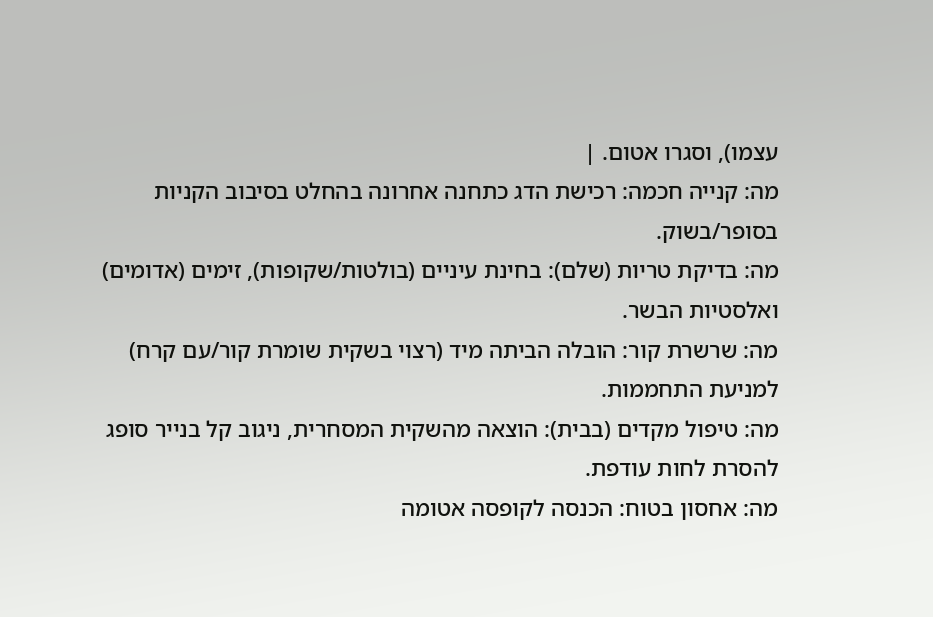עצמו), וסגרו אטום. |
מה: קנייה חכמה: רכישת הדג כתחנה אחרונה בהחלט בסיבוב הקניות בסופר/בשוק.
מה: בדיקת טריות (שלם): בחינת עיניים (בולטות/שקופות), זימים (אדומים) ואלסטיות הבשר.
מה: שרשרת קור: הובלה הביתה מיד (רצוי בשקית שומרת קור/עם קרח) למניעת התחממות.
מה: טיפול מקדים (בבית): הוצאה מהשקית המסחרית, ניגוב קל בנייר סופג להסרת לחות עודפת.
מה: אחסון בטוח: הכנסה לקופסה אטומה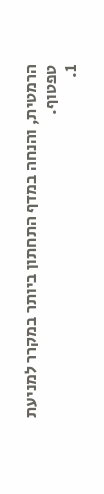הרמטית, והנחה במדף התחתון ביותר במקרר למניעת טפטוף.
1.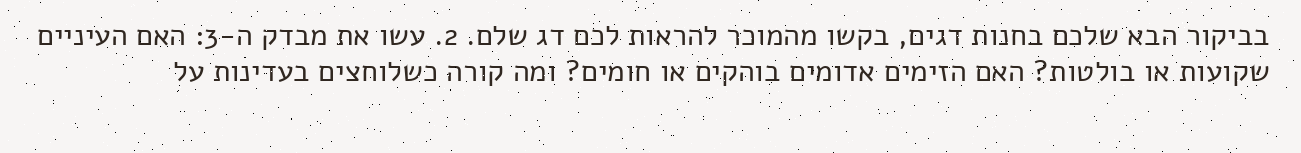בביקור הבא שלכם בחנות דגים, בקשו מהמוכר להראות לכם דג שלם. 2. עשו את מבדק ה-3: האם העיניים שקועות או בולטות? האם הזימים אדומים בוהקים או חומים? ומה קורה כשלוחצים בעדינות על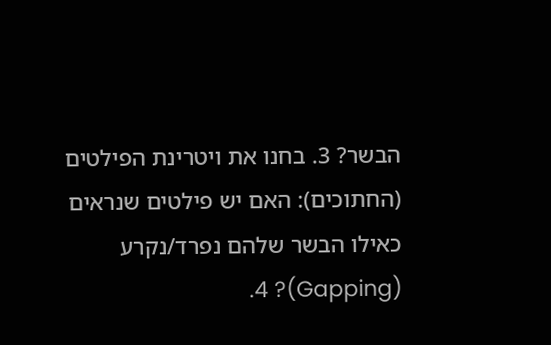הבשר? 3. בחנו את ויטרינת הפילטים (החתוכים): האם יש פילטים שנראים כאילו הבשר שלהם נפרד/נקרע (Gapping)? 4.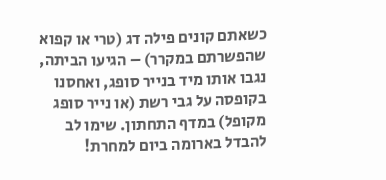כשאתם קונים פילה דג (טרי או קפוא שהפשרתם במקרר) – הגיעו הביתה, נגבו אותו מיד בנייר סופג, ואחסנו בקופסה על גבי רשת (או נייר סופג מקופל) במדף התחתון. שימו לב להבדל בארומה ביום למחרת!